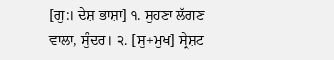[ਗੁ:। ਦੇਸ਼ ਭਾਸ਼ਾ] ੧. ਸੁਹਣਾ ਲੱਗਣ ਵਾਲਾ, ਸੁੰਦਰ। ੨. [ਸੁ+ਮੁਖ] ਸ੍ਰੇਸ਼ਟ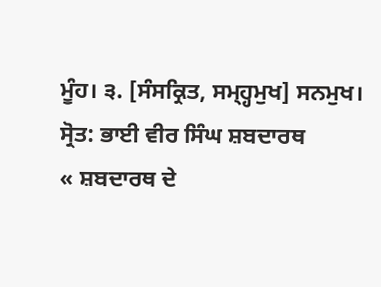ਮੂੰਹ। ੩. [ਸੰਸਕ੍ਰਿਤ, ਸਮ੍ਹ੍ਹਮੁਖ] ਸਨਮੁਖ।
ਸ੍ਰੋਤ: ਭਾਈ ਵੀਰ ਸਿੰਘ ਸ਼ਬਦਾਰਥ
« ਸ਼ਬਦਾਰਥ ਦੇ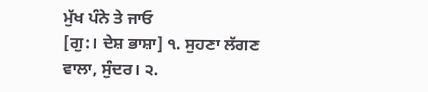ਮੁੱਖ ਪੰਨੇ ਤੇ ਜਾਓ
[ਗੁ:। ਦੇਸ਼ ਭਾਸ਼ਾ] ੧. ਸੁਹਣਾ ਲੱਗਣ ਵਾਲਾ, ਸੁੰਦਰ। ੨.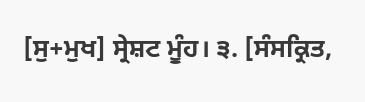[ਸੁ+ਮੁਖ] ਸ੍ਰੇਸ਼ਟ ਮੂੰਹ। ੩. [ਸੰਸਕ੍ਰਿਤ,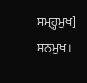ਸਮ੍ਹ੍ਹਮੁਖ] ਸਨਮੁਖ।